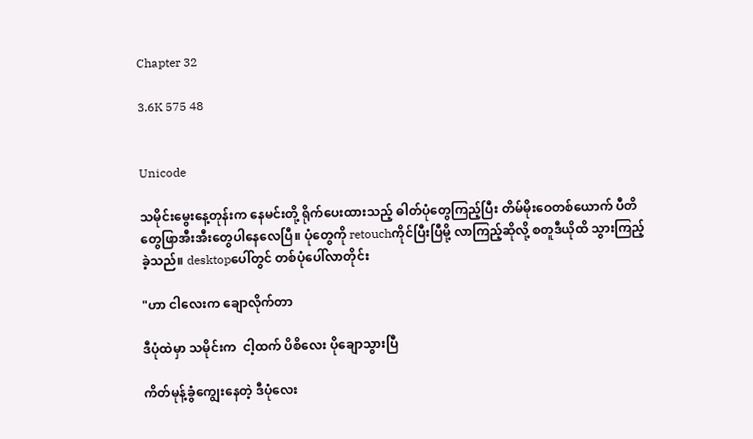Chapter 32

3.6K 575 48


Unicode

သမိုင်းမွေးနေ့တုန်းက နေမင်းတို့ ရိုက်ပေးထားသည့် ဓါတ်ပုံတွေကြည့်ပြီး တိမ်မိုးဝေတစ်ယောက် ပီတိတွေဖြာအီးအီးတွေပါနေလေပြီ။ ပုံတွေကို retouchကိုင်ပြီးပြီမို့ လာကြည့်ဆိုလို့ စတူဒီယိုထိ သွားကြည့်ခဲ့သည်။ desktopပေါ်တွင် တစ်ပုံပေါ်လာတိုင်း

"ဟာ ငါလေးက ချောလိုက်တာ

ဒီပုံထဲမှာ သမိုင်းက  ငါ့ထက် ပိစိလေး ပိုချောသွားပြီ

ကိတ်မုန့်ခွံကျွေးနေတဲ့ ဒီပုံလေး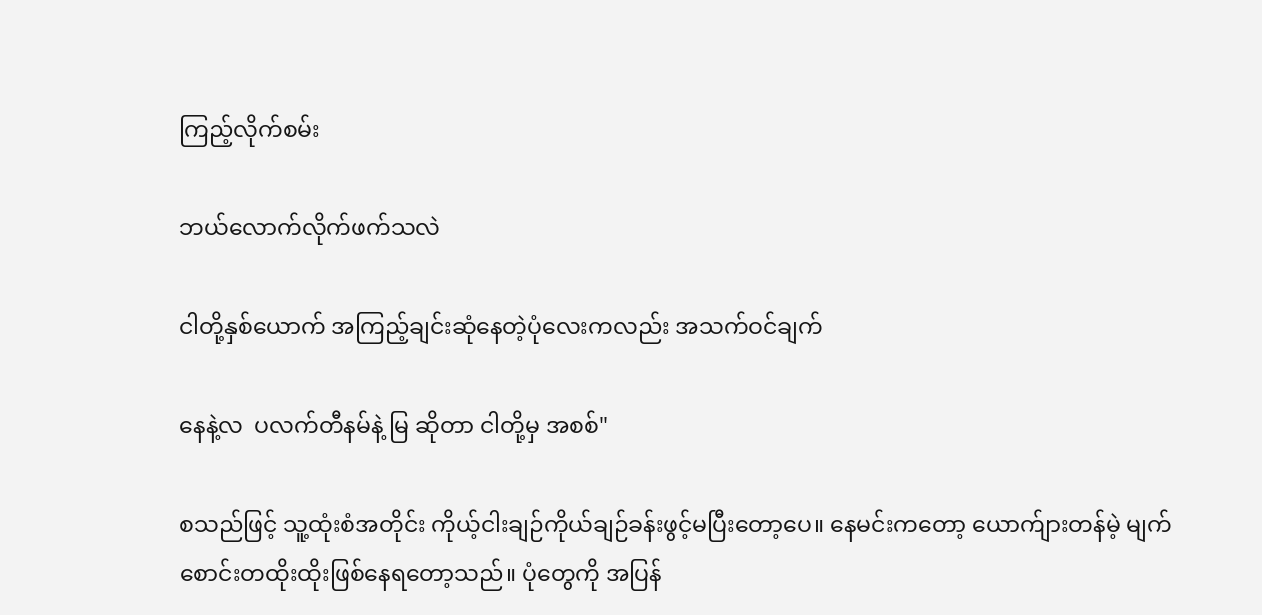ကြည့်လိုက်စမ်း

ဘယ်လောက်လိုက်ဖက်သလဲ

ငါတို့နှစ်ယောက် အကြည့်ချင်းဆုံနေတဲ့ပုံလေးကလည်း အသက်ဝင်ချက်

နေနဲ့လ  ပလက်တီနမ်နဲ့ မြ ဆိုတာ ငါတို့မှ အစစ်"

စသည်ဖြင့် သူ့ထုံးစံအတိုင်း ကိုယ့်ငါးချဉ်ကိုယ်ချဉ်ခန်းဖွင့်မပြီးတော့ပေ။ နေမင်းကတော့ ယောက်ျားတန်မဲ့ မျက်စောင်းတထိုးထိုးဖြစ်နေရတော့သည်။ ပုံတွေကို အပြန်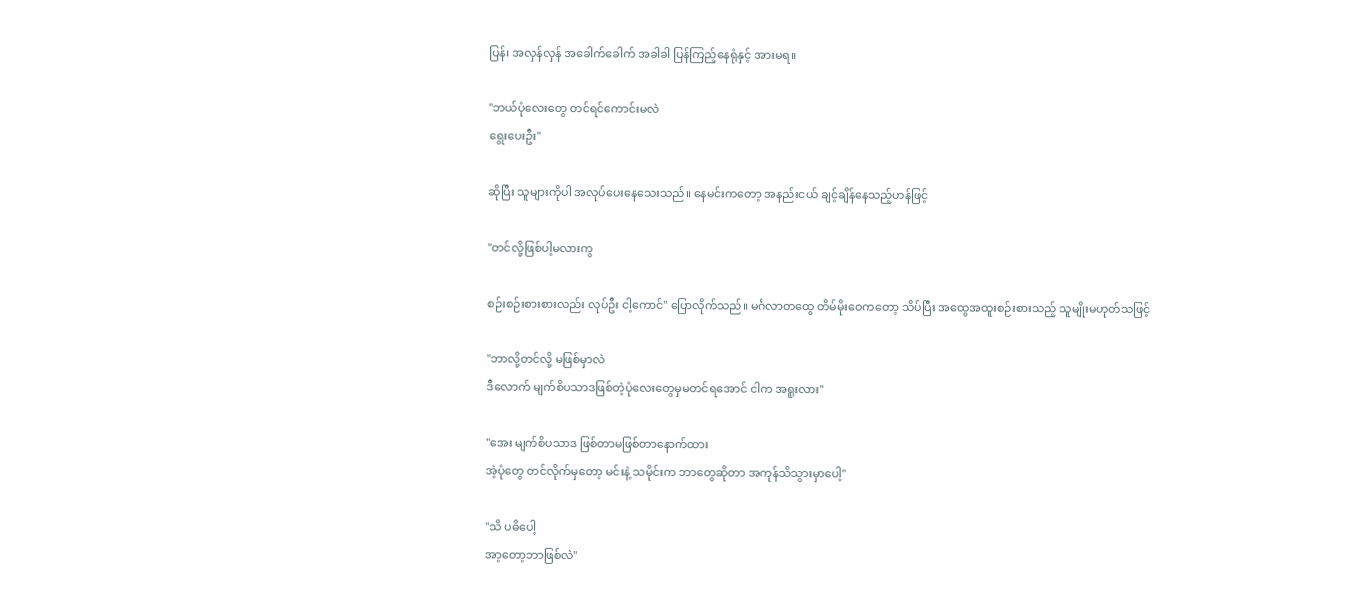ပြန်၊ အလှန်လှန် အခေါက်ခေါက် အခါခါ ပြန်ကြည့်နေရုံနှင့် အားမရ။

"ဘယ်ပုံလေးတွေ တင်ရင်ကောင်းမလဲ
ရွေးပေးဦး"

ဆိုပြီး သူများကိုပါ အလုပ်ပေးနေသေးသည်။ နေမင်းကတော့ အနည်းငယ် ချင့်ချိန်နေသည့်ဟန်ဖြင့်

"တင်လို့ဖြစ်ပါ့မလားကွ

စဉ်းစဉ်းစားစားလည်း လုပ်ဦး ငါ့ကောင်" ပြောလိုက်သည်။ မင်္ဂလာတထွေ တိမ်မိုးဝေကတော့ သိပ်ပြီး အထွေအထူးစဉ်းစားသည့် သူမျိုးမဟုတ်သဖြင့်

"ဘာလို့တင်လို့ မဖြစ်မှာလဲ
ဒီလောက် မျက်စိပသာဒဖြစ်တဲ့ပုံလေးတွေမှမတင်ရအောင် ငါက အရူးလား"

"အေး မျက်စိပသာဒ ဖြစ်တာမဖြစ်တာနောက်ထား
အဲ့ပုံတွေ တင်လိုက်မှတော့ မင်းနဲ့ သမိုင်းက ဘာတွေဆိုတာ အကုန်သိသွားမှာပေါ့"

"သိ ပဓိပေါ့
အာ့တော့ဘာဖြစ်လဲ"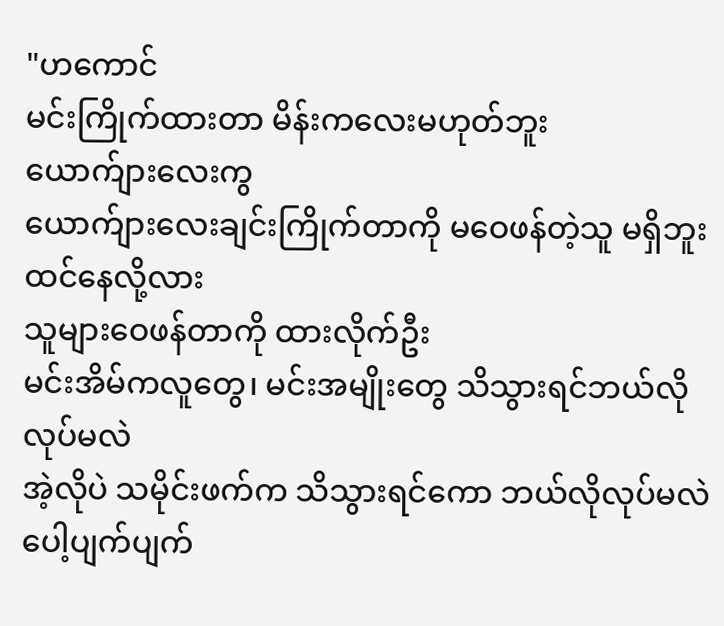"ဟကောင်
မင်းကြိုက်ထားတာ မိန်းကလေးမဟုတ်ဘူး
ယောက်ျားလေးကွ
ယောက်ျားလေးချင်းကြိုက်တာကို မဝေဖန်တဲ့သူ မရှိဘူးထင်နေလို့လား
သူများဝေဖန်တာကို ထားလိုက်ဦး
မင်းအိမ်ကလူတွေ၊ မင်းအမျိုးတွေ သိသွားရင်ဘယ်လိုလုပ်မလဲ
အဲ့လိုပဲ သမိုင်းဖက်က သိသွားရင်ကော ဘယ်လိုလုပ်မလဲ
ပေါ့ပျက်ပျက်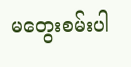မတွေးစမ်းပါ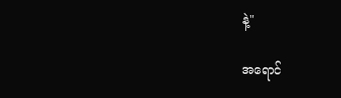နဲ့"

အရောင်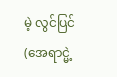မဲ့ လွင်ပြင်(အေရာင္မဲ့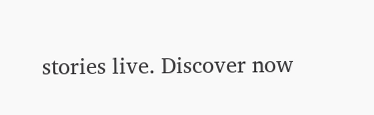stories live. Discover now